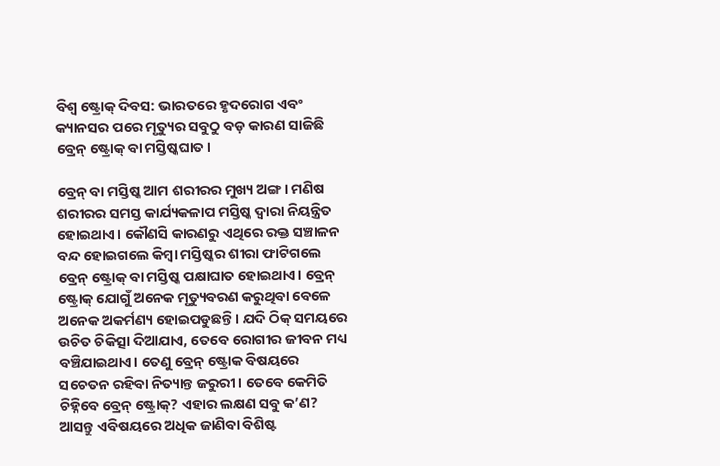ବିଶ୍ୱ ଷ୍ଟ୍ରୋକ୍ ଦିବସ: ଭାରତରେ ହୃଦରୋଗ ଏବଂ କ୍ୟାନସର ପରେ ମୃତ୍ୟୁର ସବୁଠୁ ବଡ଼ କାରଣ ସାଜିଛି ବ୍ରେନ୍ ଷ୍ଟ୍ରୋକ୍ ବା ମସ୍ତିଷ୍କଘାତ।

ବ୍ରେନ୍‌ ବା ମସ୍ତିଷ୍କ ଆମ ଶରୀରର ମୁଖ୍ୟ ଅଙ୍ଗ। ମଣିଷ ଶରୀରର ସମସ୍ତ କାର୍ଯ୍ୟକଳାପ ମସ୍ତିଷ୍କ ଦ୍ୱାରା ନିୟନ୍ତ୍ରିତ ହୋଇଥାଏ। କୌଣସି କାରଣରୁ ଏଥିରେ ରକ୍ତ ସଞ୍ଚାଳନ ବନ୍ଦ ହୋଇଗଲେ କିମ୍ବା ମସ୍ତିଷ୍କର ଶୀରା ଫାଟିଗଲେ ବ୍ରେନ୍ ଷ୍ଟ୍ରୋକ୍ ବା ମସ୍ତିଷ୍କ ପକ୍ଷାଘାତ ହୋଇଥାଏ। ବ୍ରେନ୍ ଷ୍ଟ୍ରୋକ୍ ଯୋଗୁଁ ଅନେକ ମୃତ୍ୟୁବରଣ କରୁଥିବା ବେଳେ ଅନେକ ଅକର୍ମଣ୍ୟ ହୋଇପଡୁଛନ୍ତି। ଯଦି ଠିକ୍ ସମୟରେ ଉଚିତ ଚିକିତ୍ସା ଦିଆଯାଏ, ତେବେ ରୋଗୀର ଜୀବନ ମଧ୍ୟ ବଞ୍ଚିଯାଇଥାଏ। ତେଣୁ ବ୍ରେନ୍ ଷ୍ଟ୍ରୋକ ବିଷୟରେ ସଚେତନ ରହିବା ନିତ୍ୟାନ୍ତ ଜରୁରୀ। ତେବେ କେମିତି ଚିହ୍ନିବେ ବ୍ରେନ୍ ଷ୍ଟ୍ରୋକ୍? ଏହାର ଲକ୍ଷଣ ସବୁ କ’ଣ? ଆସନ୍ତୁ ଏବିଷୟରେ ଅଧିକ ଜାଣିବା ବିଶିଷ୍ଟ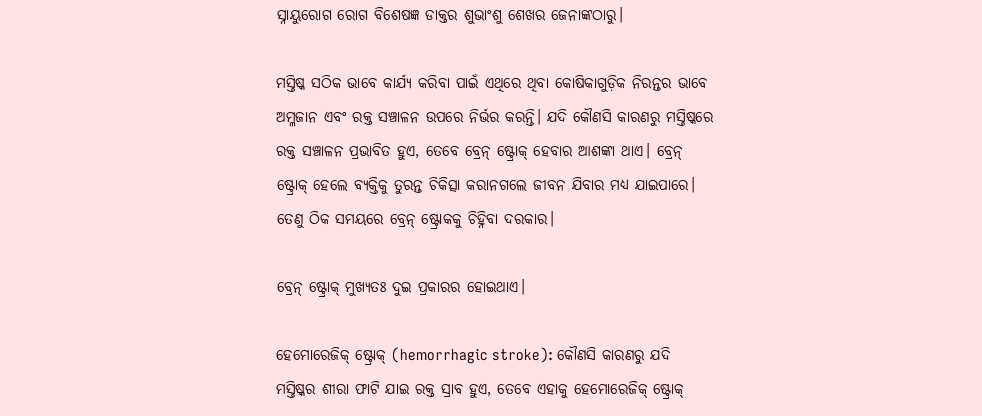ସ୍ନାୟୁରୋଗ ରୋଗ ବିଶେଷଜ୍ଞ ଡାକ୍ତର ଶୁଭାଂଶୁ ଶେଖର ଜେନାଙ୍କଠାରୁ।

ମସ୍ତିଷ୍କ ସଠିକ ଭାବେ କାର୍ଯ୍ୟ କରିବା ପାଇଁ ଏଥିରେ ଥିବା କୋଷିକାଗୁଡ଼ିକ ନିରନ୍ତର ଭାବେ ଅମ୍ଳଜାନ ଏବଂ ରକ୍ତ ସଞ୍ଚାଳନ ଉପରେ ନିର୍ଭର କରନ୍ତି। ଯଦି କୌଣସି କାରଣରୁ ମସ୍ତିଷ୍କରେ ରକ୍ତ ସଞ୍ଚାଳନ ପ୍ରଭାବିତ ହୁଏ, ତେବେ ବ୍ରେନ୍ ଷ୍ଟ୍ରୋକ୍ ହେବାର ଆଶଙ୍କା ଥାଏ। ବ୍ରେନ୍ ଷ୍ଟ୍ରୋକ୍ ହେଲେ ବ୍ୟକ୍ତିକୁ ତୁରନ୍ତ ଚିକିତ୍ସା କରାନଗଲେ ଜୀବନ ଯିବାର ମଧ୍ୟ ଯାଇପାରେ। ତେଣୁ ଠିକ ସମୟରେ ବ୍ରେନ୍ ଷ୍ଟ୍ରୋକକୁ ଚିହ୍ନିବା ଦରକାର।

ବ୍ରେନ୍‌ ଷ୍ଟ୍ରୋକ୍‌ ମୁଖ୍ୟତଃ ଦୁଇ ପ୍ରକାରର ହୋଇଥାଏ।

ହେମୋରେଜିକ୍‌ ଷ୍ଟ୍ରୋକ୍‌ (hemorrhagic stroke): କୌଣସି କାରଣରୁ ଯଦି ମସ୍ତିଷ୍କର ଶୀରା ଫାଟି ଯାଇ ରକ୍ତ ସ୍ରାବ ହୁଏ, ତେବେ ଏହାକୁ ହେମୋରେଜିକ୍‌ ଷ୍ଟ୍ରୋକ୍‌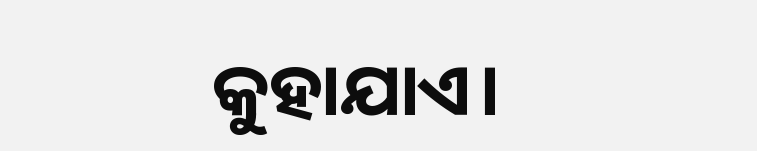କୁହାଯାଏ।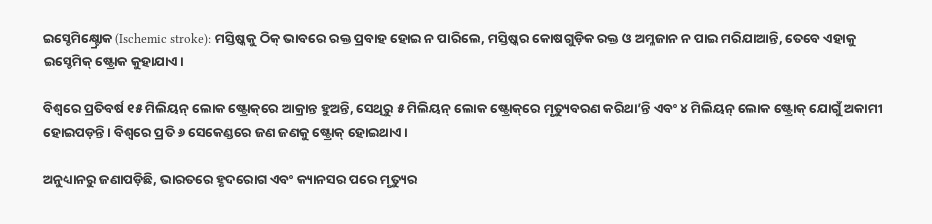ଇସ୍ଚେମିକ୍ଷ୍ଟ୍ରୋକ (Ischemic stroke): ମସ୍ତିଷ୍କକୁ ଠିକ୍‌ ଭାବରେ ରକ୍ତ ପ୍ରବାହ ହୋଇ ନ ପାରିଲେ, ମସ୍ତିଷ୍କର କୋଷଗୁଡ଼ିକ ରକ୍ତ ଓ ଅମ୍ଳଜାନ ନ ପାଇ ମରିଯାଆନ୍ତି, ତେବେ ଏହାକୁ ଇସ୍ଚେମିକ୍‌ ଷ୍ଟ୍ରୋକ କୁହାଯାଏ।

ବିଶ୍ୱରେ ପ୍ରତିବର୍ଷ ୧୫ ମିଲିୟନ୍‌ ଲୋକ ଷ୍ଟ୍ରୋକ୍‌ରେ ଆକ୍ରାନ୍ତ ହୁଅନ୍ତି, ସେଥିରୁ ୫ ମିଲିୟନ୍‌ ଲୋକ ଷ୍ଟ୍ରୋକ୍‌ରେ ମୃତ୍ୟୁବରଣ କରିଥା’ନ୍ତି ଏବଂ ୪ ମିଲିୟନ୍‌ ଲୋକ ଷ୍ଟ୍ରୋକ୍‌ ଯୋଗୁଁ ଅକାମୀ ହୋଇପଡ଼ନ୍ତି। ବିଶ୍ୱରେ ପ୍ରତି ୬ ସେକେଣ୍ଡରେ ଜଣ ଜଣକୁ ଷ୍ଟ୍ରୋକ୍‌ ହୋଇଥାଏ।

ଅନୁଧ୍ୟାନରୁ ଜଣାପଡ଼ିଛି, ଭାରତରେ ହୃଦରୋଗ ଏବଂ କ୍ୟାନସର ପରେ ମୃତ୍ୟୁର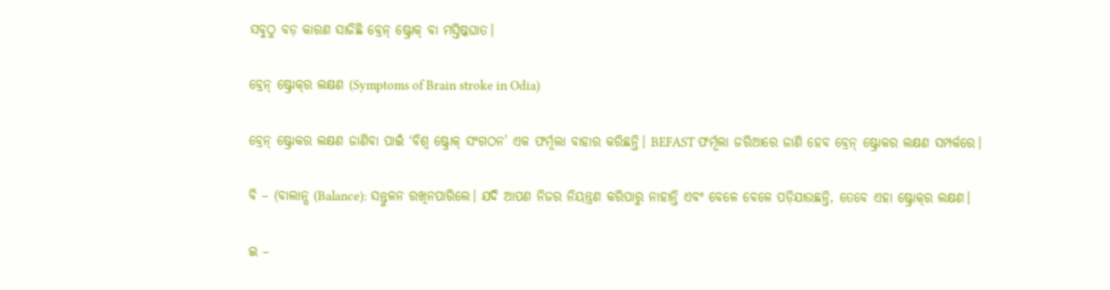ସବୁଠୁ ବଡ଼ କାରଣ ସାଜିଛି ବ୍ରେନ୍ ଷ୍ଟ୍ରୋକ୍ ବା ମସ୍ତିଷ୍କଘାତ।

ବ୍ରେନ୍‌ ଷ୍ଟ୍ରୋକ୍‌ର ଲକ୍ଷଣ (Symptoms of Brain stroke in Odia)

ବ୍ରେନ୍‌ ଷ୍ଟ୍ରୋକର ଲକ୍ଷଣ ଜାଣିବା ପାଇଁ ‘ବିଶ୍ୱ ଷ୍ଟ୍ରୋକ୍‌ ସଂଗଠନ’ ଏକ ଫର୍ମୂଲା ବାହାର କରିଛନ୍ତି। BEFAST ଫର୍ମୂଲା ଜରିଆରେ ଜାଣି ହେବ ବ୍ରେନ୍‌ ଷ୍ଟ୍ରୋକର ଲକ୍ଷଣ ସମ୍ପର୍କରେ।

ବି – (ବାଲାନ୍ସ (Balance): ସନ୍ତୁଳନ ରଖିନପାରିଲେ। ଯଦି ଆପଣ ନିଜର ନିୟନ୍ତ୍ରଣ କରିପାରୁ ନାହାନ୍ତି ଏବଂ ବେଳେ ବେଳେ ପଡ଼ିଯାଉଛନ୍ତି, ତେବେ ଏହା ଷ୍ଟ୍ରୋକ୍‌ର ଲକ୍ଷଣ।

ଇ –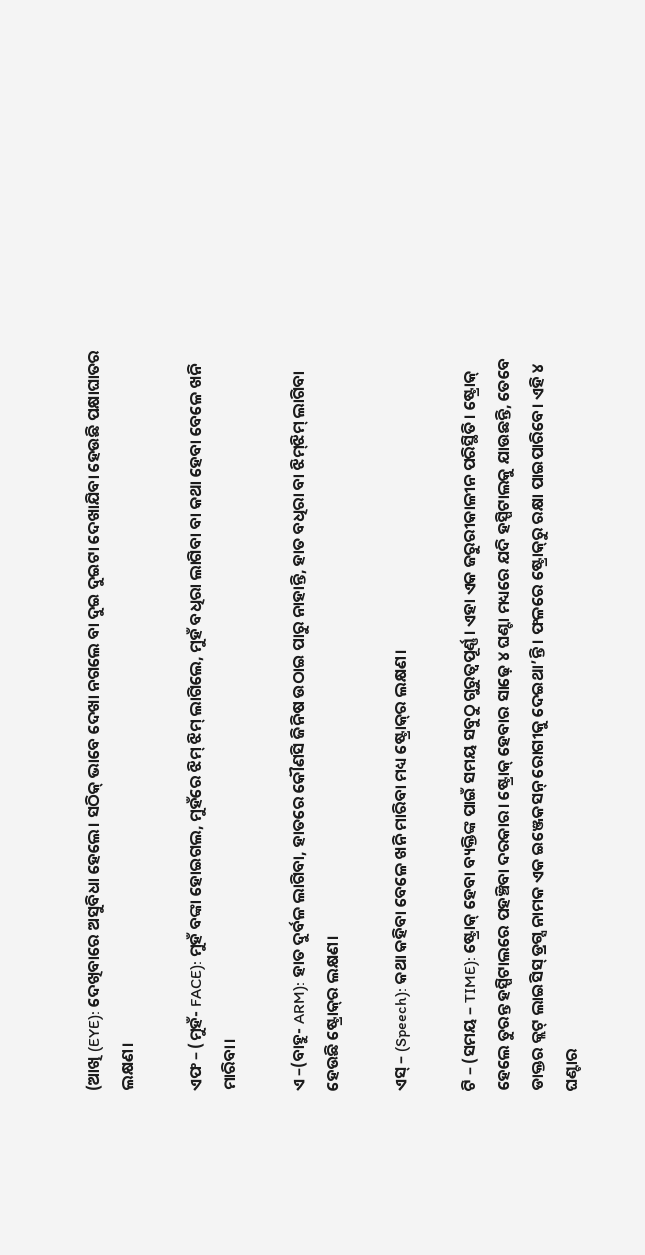(ଆଖି (EYE): ଦେଖିବାରେ ଅସୁବିଧା ହେଲେ। ସଠିକ୍‌ ଭାବେ ଦେଖା ନଗଲେ ବା ଦୁଇ ଦୁଇଟା ଦେଖାଯିବା ହେଉଛି ପକ୍ଷାଘାତର ଲକ୍ଷଣ।

ଏଫ – (ମୁହଁ- FACE): ମୁହଁ ବଙ୍କା ହୋଇଗଲ, ମୁହଁରେ ଝିମ୍‌ ଝିମ୍‌ ଲାଗିଲେ, ମୁହଁ ବଧିରା ଲାଗିବା ବା କଥା ହେବା ବେଳେ ଖନି ମାରିବା।

ଏ –(ବାହୁ- ARM): ହାତ ଦୁର୍ବଳ ଲାଗିବା, ହାତରେ କୌଣସି ଜିନିଷ ଉଠାଇ ପାରୁ ନାହାନ୍ତି, ହାତ ବଧିରା ବା ଝିମ୍‌ଝିମ୍‌ ଲାଗିବା ହେଉଛି ଷ୍ଟ୍ରୋକ୍‌ର ଲକ୍ଷଣ।

ଏସ୍‌ – (Speech): କଥା କହିବା ବେଳେ ଖନି ମାରିବା ମଧ୍ୟ ଷ୍ଟ୍ରୋକ୍‌ର ଲକ୍ଷଣ।

ଟି – (ସମୟ – TIME): ଷ୍ଟ୍ରୋକ୍‌ ହେବା ବ୍ୟକ୍ତିଙ୍କ ପାଇଁ ସମୟ ସବୁଠୁ ଗୁରୁତ୍ୱପୂର୍ଣ୍ଣ। ଏହା ଏକ ଜରୁରୀକାଳୀନ ପରିସ୍ଥିତି। ଷ୍ଟ୍ରୋକ୍‌ ହେଲେ ତୁରନ୍ତ ହସ୍ପିଟାଲରେ ପହଞ୍ଚିବା ଦରକାର। ଷ୍ଟ୍ରୋକ୍‌ ହେବାର ସାଢ଼େ ୪ ଘଣ୍ଟା ମଧ୍ୟରେ ଯଦି ହସ୍ପିଟାଲକୁ ଯାଉଛନ୍ତି, ତେବେ ଡାକ୍ତର କ୍ଲଟ୍‌ ଲାଇସିସ୍‌ ଡ୍ରଗ୍ସ ନାମକ ଏକ ଇଞ୍ଜେକସନ୍‌ ରୋଗୀକୁ ଦେଇଥା’ନ୍ତି। ଫଳରେ ଷ୍ଟ୍ରୋକ୍‌ରୁ ରକ୍ଷା ପାଇପାରିବେ। ଏହି ୪ ଘଣ୍ଟାର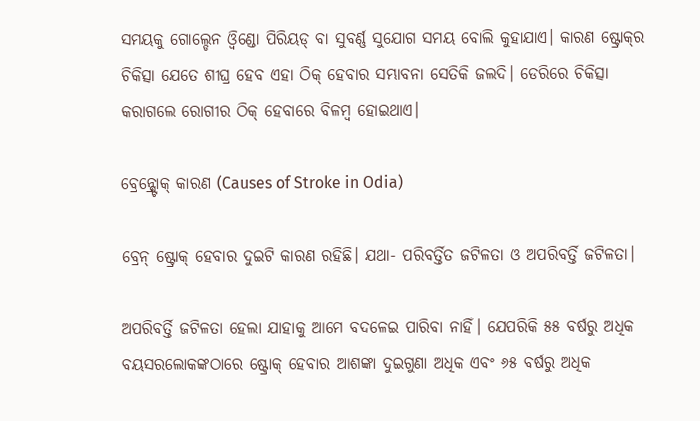ସମୟକୁ ଗୋଲ୍ଡେନ ଓ୍ୱିଣ୍ଡୋ ପିରିୟଡ୍‌ ବା ସୁବର୍ଣ୍ଣ ସୁଯୋଗ ସମୟ ବୋଲି କୁହାଯାଏ। କାରଣ ଷ୍ଟ୍ରୋକ୍‌ର ଚିକିତ୍ସା ଯେତେ ଶୀଘ୍ର ହେବ ଏହା ଠିକ୍‌ ହେବାର ସମ୍ଭାବନା ସେତିକି ଜଲଦି। ଡେରିରେ ଚିକିତ୍ସା କରାଗଲେ ରୋଗୀର ଠିକ୍‌ ହେବାରେ ବିଳମ୍ବ ହୋଇଥାଏ।

ବ୍ରେନ୍ଷ୍ଟ୍ରୋକ୍ କାରଣ (Causes of Stroke in Odia)

ବ୍ରେନ୍‌ ଷ୍ଟ୍ରୋକ୍‌ ହେବାର ଦୁଇଟି କାରଣ ରହିଛି। ଯଥା- ପରିବର୍ତ୍ତିତ ଜଟିଳତା ଓ ଅପରିବର୍ତ୍ତି ଜଟିଳତା।

ଅପରିବର୍ତ୍ତି ଜଟିଳତା ହେଲା ଯାହାକୁ ଆମେ ବଦଳେଇ ପାରିବା ନାହିଁ। ଯେପରିକି ୫୫ ବର୍ଷରୁ ଅଧିକ ବୟସରଲୋକଙ୍କଠାରେ ଷ୍ଟ୍ରୋକ୍‌ ହେବାର ଆଶଙ୍କା ଦୁଇଗୁଣା ଅଧିକ ଏବଂ ୬୫ ବର୍ଷରୁ ଅଧିକ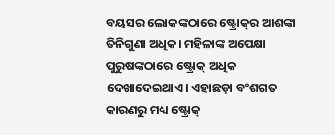ବୟସର ଲୋକଙ୍କଠାରେ ଷ୍ଟ୍ରୋକ୍‌ର ଆଶଙ୍କା ତିନିଗୁଣା ଅଧିକ। ମହିଳାଙ୍କ ଅପେକ୍ଷା ପୁରୁଷଙ୍କଠାରେ ଷ୍ଟ୍ରୋକ୍‌ ଅଧିକ ଦେଖାଦେଇଥାଏ। ଏହାଛଡ଼ା ବଂଶଗତ କାରଣରୁ ମଧ୍ୟ ଷ୍ଟ୍ରୋକ୍‌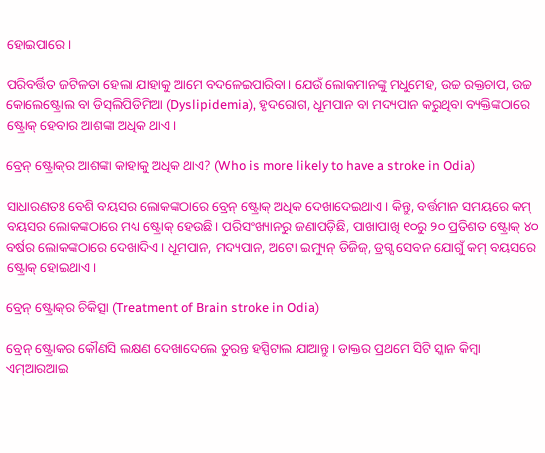ହୋଇପାରେ।

ପରିବର୍ତ୍ତିତ ଜଟିଳତା ହେଲା ଯାହାକୁ ଆମେ ବଦଳେଇପାରିବା। ଯେଉଁ ଲୋକମାନଙ୍କୁ ମଧୁମେହ, ଉଚ୍ଚ ରକ୍ତଚାପ, ଉଚ୍ଚ କୋଲେଷ୍ଟ୍ରୋଲ ବା ଡିସ୍‌ଲିପିଡିମିଆ (Dyslipidemia), ହୃଦରୋଗ, ଧୂମପାନ ବା ମଦ୍ୟପାନ କରୁଥିବା ବ୍ୟକ୍ତିଙ୍କଠାରେ ଷ୍ଟ୍ରୋକ୍‌ ହେବାର ଆଶଙ୍କା ଅଧିକ ଥାଏ।

ବ୍ରେନ୍‌ ଷ୍ଟ୍ରୋକ୍‌ର ଆଶଙ୍କା କାହାକୁ ଅଧିକ ଥାଏ? (Who is more likely to have a stroke in Odia)

ସାଧାରଣତଃ ବେଶି ବୟସର ଲୋକଙ୍କଠାରେ ବ୍ରେନ୍‌ ଷ୍ଟ୍ରୋକ୍‌ ଅଧିକ ଦେଖାଦେଇଥାଏ। କିନ୍ତୁ, ବର୍ତ୍ତମାନ ସମୟରେ କମ୍‌ ବୟସର ଲୋକଙ୍କଠାରେ ମଧ୍ୟ ଷ୍ଟ୍ରୋକ୍‌ ହେଉଛି। ପରିସଂଖ୍ୟାନରୁ ଜଣାପଡ଼ିଛି, ପାଖାପାଖି ୧୦ରୁ ୨୦ ପ୍ରତିଶତ ଷ୍ଟ୍ରୋକ୍‌ ୪୦ ବର୍ଷର ଲୋକଙ୍କଠାରେ ଦେଖାଦିଏ। ଧୂମପାନ, ମଦ୍ୟପାନ, ଅଟୋ ଇମ୍ୟୁନ୍‌ ଡିଜିଜ୍‌, ଡ୍ରଗ୍ସ ସେବନ ଯୋଗୁଁ କମ୍‌ ବୟସରେ ଷ୍ଟ୍ରୋକ୍‌ ହୋଇଥାଏ।

ବ୍ରେନ୍‌ ଷ୍ଟ୍ରୋକ୍‌ର ଚିକିତ୍ସା (Treatment of Brain stroke in Odia)

ବ୍ରେନ୍‌ ଷ୍ଟ୍ରୋକର କୌଣସି ଲକ୍ଷଣ ଦେଖାଦେଲେ ତୁରନ୍ତ ହସ୍ପିଟାଲ ଯାଆନ୍ତୁ। ଡାକ୍ତର ପ୍ରଥମେ ସିଟି ସ୍କାନ କିମ୍ବା ଏମ୍‌ଆରଆଇ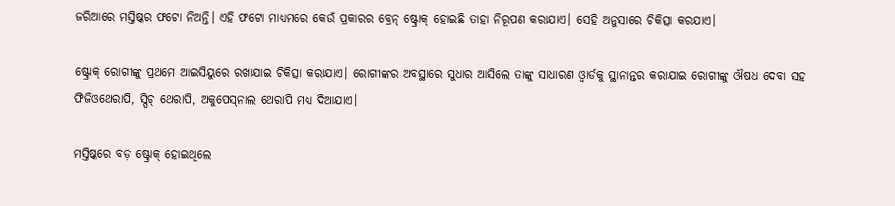ଜରିଆରେ ମସ୍ତିଷ୍କର ଫଟୋ ନିଅନ୍ତି। ଏହି ଫଟୋ ମାଧ୍ୟମରେ କେଉଁ ପ୍ରକାରର ବ୍ରେନ୍‌ ଷ୍ଟ୍ରୋକ୍‌ ହୋଇଛି ତାହା ନିରୂପଣ କରାଯାଏ। ସେହି ଅନୁସାରେ ଚିକିତ୍ସା କରଯାଏ।

ଷ୍ଟ୍ରୋକ୍‌ ରୋଗୀଙ୍କୁ ପ୍ରଥମେ ଆଇସିୟୁରେ ରଖାଯାଇ ଚିକିତ୍ସା କରାଯାଏ। ରୋଗୀଙ୍କର ଅବସ୍ଥାରେ ସୁଧାର ଆସିଲେ ତାଙ୍କୁ ସାଧାରଣ ଓ୍ୱାର୍ଡକୁ ସ୍ଥାନାନ୍ତର କରାଯାଇ ରୋଗୀଙ୍କୁ ଔଷଧ ଦେବା ସହ ଫିଜିଓଥେରାପି, ସ୍ପିଚ୍‌ ଥେରାପି, ଅକୁପେସ୍‌ନାଲ ଥେରାପି ମଧ୍ୟ ଦିଆଯାଏ।

ମସ୍ତିଷ୍କରେ ବଡ଼ ଷ୍ଟ୍ରୋକ୍‌ ହୋଇଥିଲେ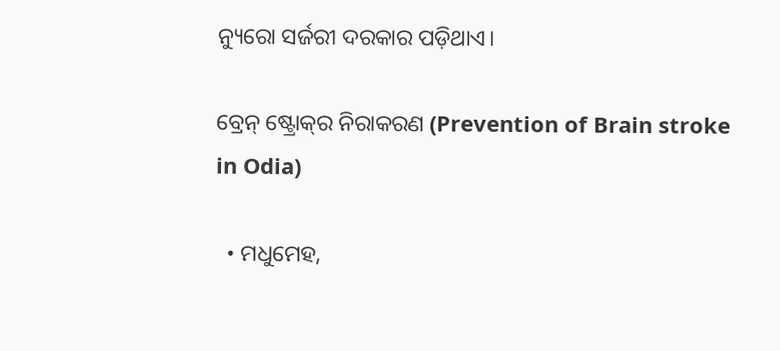ନ୍ୟୁରୋ ସର୍ଜରୀ ଦରକାର ପଡ଼ିଥାଏ।

ବ୍ରେନ୍‌ ଷ୍ଟ୍ରୋକ୍‌ର ନିରାକରଣ (Prevention of Brain stroke in Odia)

  • ମଧୁମେହ,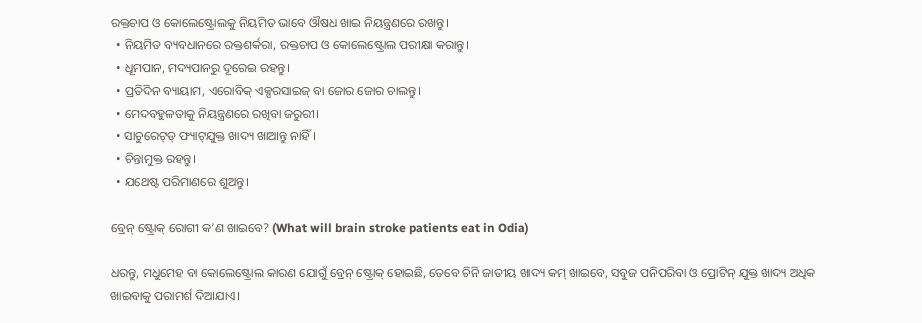ରକ୍ତଚାପ ଓ କୋଲେଷ୍ଟ୍ରୋଲକୁ ନିୟମିତ ଭାବେ ଔଷଧ ଖାଇ ନିୟନ୍ତ୍ରଣରେ ରଖନ୍ତୁ।
  • ନିୟମିତ ବ୍ୟବଧାନରେ ରକ୍ତଶର୍କରା, ରକ୍ତଚାପ ଓ କୋଲେଷ୍ଟ୍ରୋଲ ପରୀକ୍ଷା କରାନ୍ତୁ।
  • ଧୂମପାନ, ମଦ୍ୟପାନରୁ ଦୂରେଇ ରହନ୍ତୁ।
  • ପ୍ରତିଦିନ ବ୍ୟାୟାମ, ଏରୋବିକ୍‌ ଏକ୍ସରସାଇଜ୍‌ ବା ଜୋର ଜୋର ଚାଲନ୍ତୁ।
  • ମେଦବହୁଳତାକୁ ନିୟନ୍ତ୍ରଣରେ ରଖିବା ଜରୁରୀ।
  • ସାଚୁରେଟ୍‌ଡ୍‌ ଫ୍ୟାଟ୍‌ଯୁକ୍ତ ଖାଦ୍ୟ ଖାଆନ୍ତୁ ନାହିଁ।
  • ଚିନ୍ତାମୁକ୍ତ ରହନ୍ତୁ।
  • ଯଥେଷ୍ଟ ପରିମାଣରେ ଶୁଅନ୍ତୁ।

ବ୍ରେନ୍‌ ଷ୍ଟ୍ରୋକ୍‌ ରୋଗୀ କ’ଣ ଖାଇବେ? (What will brain stroke patients eat in Odia)

ଧରନ୍ତୁ, ମଧୁମେହ ବା କୋଲେଷ୍ଟ୍ରୋଲ କାରଣ ଯୋଗୁଁ ବ୍ରେନ୍‌ ଷ୍ଟ୍ରୋକ୍‌ ହୋଇଛି, ତେବେ ଚିନି ଜାତୀୟ ଖାଦ୍ୟ କମ୍‌ ଖାଇବେ, ସବୁଜ ପନିପରିବା ଓ ପ୍ରୋଟିନ୍‌ ଯୁକ୍ତ ଖାଦ୍ୟ ଅଧିକ ଖାଇବାକୁ ପରାମର୍ଶ ଦିଆଯାଏ।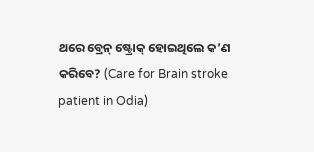ଥରେ ବ୍ରେନ୍‌ ଷ୍ଟ୍ରୋକ୍‌ ହୋଇଥିଲେ କ’ଣ କରିବେ? (Care for Brain stroke patient in Odia)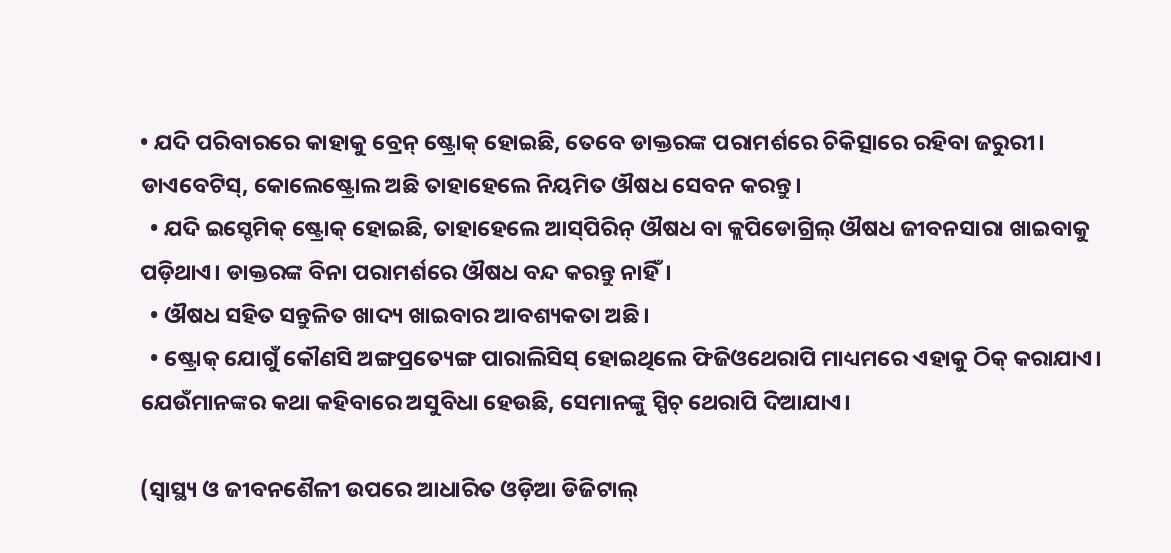• ଯଦି ପରିବାରରେ କାହାକୁ ବ୍ରେନ୍‌ ଷ୍ଟ୍ରୋକ୍‌ ହୋଇଛି, ତେବେ ଡାକ୍ତରଙ୍କ ପରାମର୍ଶରେ ଚିକିତ୍ସାରେ ରହିବା ଜରୁରୀ। ଡାଏବେଟିସ୍‌, କୋଲେଷ୍ଟ୍ରୋଲ ଅଛି ତାହାହେଲେ ନିୟମିତ ଔଷଧ ସେବନ କରନ୍ତୁ।
  • ଯଦି ଇସ୍ଚେମିକ୍‌ ଷ୍ଟ୍ରୋକ୍‌ ହୋଇଛି, ତାହାହେଲେ ଆସ୍‌ପିରିନ୍‌ ଔଷଧ ବା କ୍ଲପିଡୋଗ୍ରିଲ୍‌ ଔଷଧ ଜୀବନସାରା ଖାଇବାକୁ ପଡ଼ିଥାଏ। ଡାକ୍ତରଙ୍କ ବିନା ପରାମର୍ଶରେ ଔଷଧ ବନ୍ଦ କରନ୍ତୁ ନାହିଁ।
  • ଔଷଧ ସହିତ ସନ୍ତୁଳିତ ଖାଦ୍ୟ ଖାଇବାର ଆବଶ୍ୟକତା ଅଛି।
  • ଷ୍ଟ୍ରୋକ୍‌ ଯୋଗୁଁ କୌଣସି ଅଙ୍ଗପ୍ରତ୍ୟେଙ୍ଗ ପାରାଲିସିସ୍‌ ହୋଇଥିଲେ ଫିଜିଓଥେରାପି ମାଧ୍ୟମରେ ଏହାକୁ ଠିକ୍‌ କରାଯାଏ। ଯେଉଁମାନଙ୍କର କଥା କହିବାରେ ଅସୁବିଧା ହେଉଛି, ସେମାନଙ୍କୁ ସ୍ପିଚ୍‌ ଥେରାପି ଦିଆଯାଏ।

(ସ୍ୱାସ୍ଥ୍ୟ ଓ ଜୀବନଶୈଳୀ ଉପରେ ଆଧାରିତ ଓଡ଼ିଆ ଡିଜିଟାଲ୍‌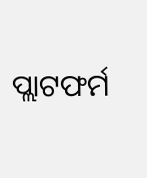ପ୍ଲାଟଫର୍ମ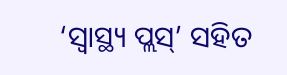‘ସ୍ୱାସ୍ଥ୍ୟ ପ୍ଲସ୍’ ସହିତ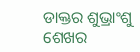ଡାକ୍ତର ଶୁଭ୍ରାଂଶୁ ଶେଖର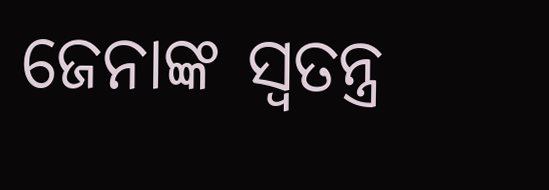ଜେନାଙ୍କ ସ୍ୱତନ୍ତ୍ର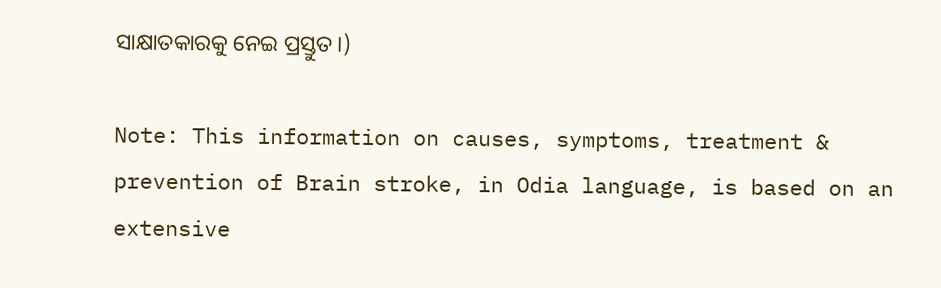ସାକ୍ଷାତକାରକୁ ନେଇ ପ୍ରସ୍ତୁତ।)

Note: This information on causes, symptoms, treatment & prevention of Brain stroke, in Odia language, is based on an extensive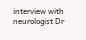interview with neurologist Dr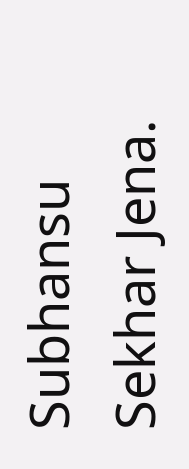Subhansu Sekhar Jena.